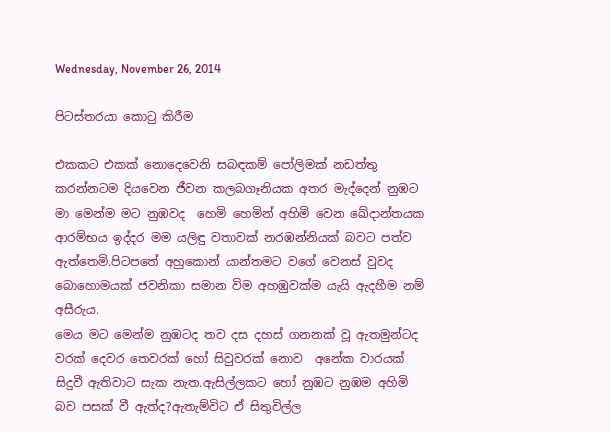Wednesday, November 26, 2014

පිටස්තරයා කොටු කිරීම

එකකට එකක් නොදෙවෙනි සබඳකම් පෝලිමක් නඩත්තු කරන්නටම දියවෙන ජීවන කලබගෑනියක අතර මැද්දෙන් නුඹට මා මෙන්ම මට නුඹවද  හෙමි හෙමින් අහිමි වෙන ඛේදාන්තයක ආරම්භය ඉද්දර මම යලිඳු වතාවක් නරඹන්නියක් බවට පත්ව ඇත්තෙමි.පිටපතේ අහුකොන් යාන්තමට වගේ වෙනස් වුවද බොහොමයක් ජවනිකා සමාන විම අහඹුවක්ම යැයි ඇදහීම නම් අසීරුය.
මෙය මට මෙන්ම නුඹටද තව දස දහස් ගනනක් වූ ඇතමුන්ටද වරක් දෙවර තෙවරක් හෝ සිවුවරක් නොව  අනේක වාරයක් සිදුවී ඇතිවාට සැක නැත.ඇසිල්ලකට හෝ නුඹට නුඹම අහිමි බව පසක් වී ඇත්ද?ඇතැම්විට ඒ සිතුවිල්ල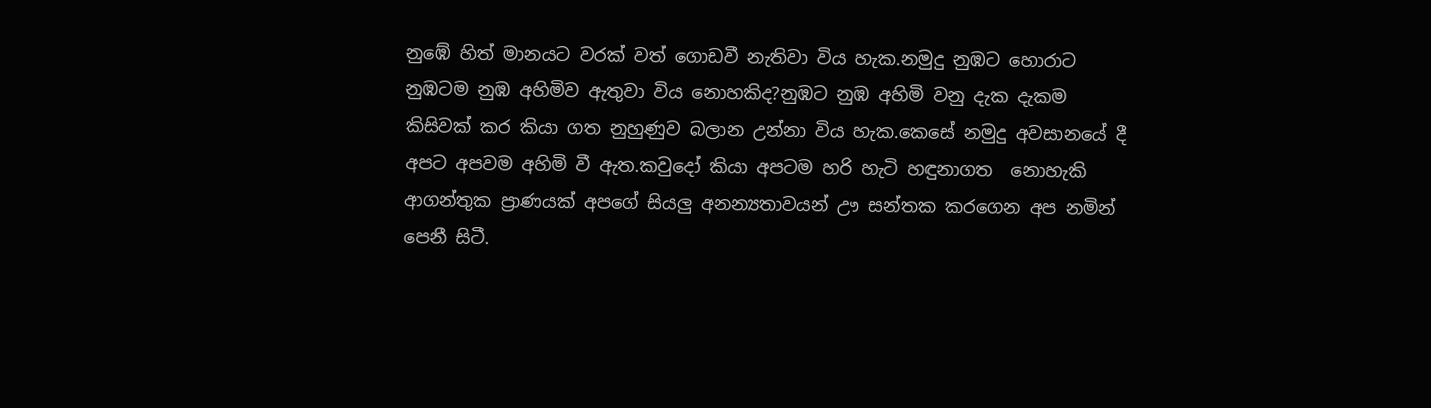නුඹේ හිත් මානයට වරක් වත් ගොඩවී නැතිවා විය හැක.නමුදු නුඹට හොරාට නුඹටම නුඹ අහිමිව ඇතුවා විය නොහකිද?නුඹට නුඹ අහිමි වනු දැක දැකම කිසිවක් කර කියා ගත නුහුණුව බලාන උන්නා විය හැක.කෙසේ නමුදු අවසානයේ දී අපට අපවම අහිමි වී ඇත.කවුදෝ කියා අපටම හරි හැටි හඳුනාගත  නොහැකි ආගන්තුක ප්‍රාණයක් අපගේ සියලු අනන්‍යතාවයන් ඌ සන්තක කරගෙන අප නමින් පෙනී සිටී.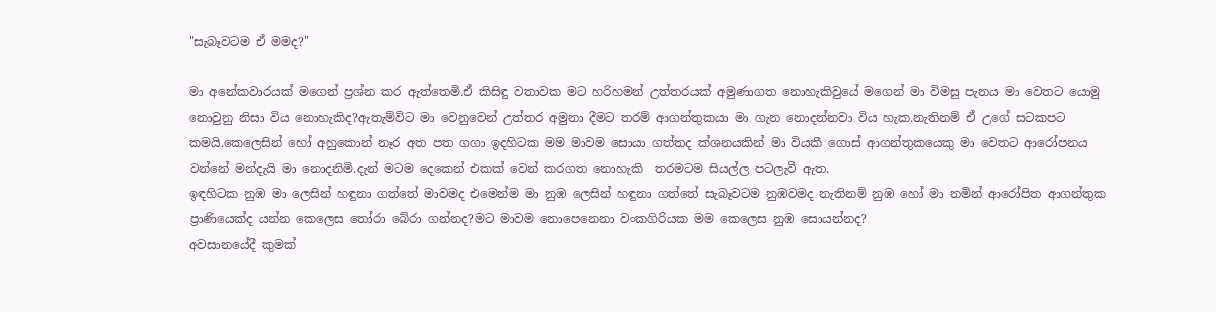"සැබෑවටම ඒ මමද?"

මා අනේකවාරයක් මගෙන් ප්‍රශ්න කර ඇත්තෙමි.ඒ කිසිඳු වතාවක මට හරිහමන් උත්තරයක් අමුණාගත නොහැකිවුයේ මගෙන් මා විමසු පැනය මා වෙතට යොමු නොවුනු නිසා විය නොහැකිද?ඇතැම්විට මා වෙනුවෙන් උත්තර අමුනා දීමට තරම් ආගන්තුකයා මා ගැන නොදන්නවා විය හැක.නැතිනම් ඒ උගේ සටකපට කමයි.කෙලෙසින් හෝ අහුකොන් නෑර අත පත ගගා ඉදහිටක මම මාවම සොයා ගත්තද ක්ශනයකින් මා වියකී ගොස් ආගන්තුකයෙකු මා වෙතට ආරෝපනය වන්නේ මන්දැයි මා නොදනිමි.දැන් මටම දෙකෙන් එකක් වෙන් කරගත නොහැකි  තරමටම සියල්ල පටලැවී ඇත.
ඉඳහිටක නුඹ මා ලෙසින් හඳුනා ගත්තේ මාවමද එමෙන්ම මා නුඹ ලෙසින් හඳුනා ගත්තේ සැබෑවටම නුඹවමද නැතිනම් නුඹ හෝ මා නමින් ආරෝපිත ආගන්තුක ප්‍රාණියෙක්ද යන්න කෙලෙස තෝරා බේරා ගන්නද?මට මාවම නොපෙනෙනා වංකගිරියක මම කෙලෙස නුඹ සොයන්නද?
අවසානයේදී කුමක්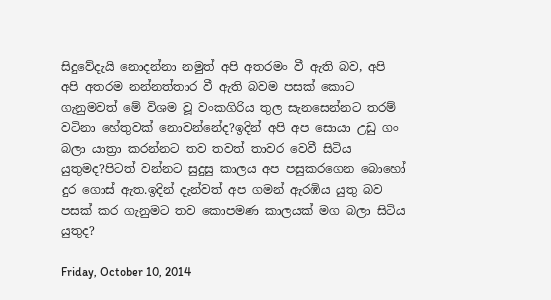සිදුවේදැයි නොදන්නා නමුත් අපි අතරමං වී ඇති බව, අපි අපි අතරම නන්නත්තාර වී ඇති බවම පසක් කොට ගැනුමවත් මේ විශම වූ වංකගිරිය තුල සැනසෙන්නට තරම් වටිනා හේතුවක් නොවන්නේද?ඉදින් අපි අප සොයා උඩු ගං බලා යාත්‍රා කරන්නට තව තවත් තාවර වෙවී සිටිය යුතුමද?පිටත් වන්නට සුදුසු කාලය අප පසුකරගෙන බොහෝ දුර ගොස් ඇත.ඉදින් දැන්වත් අප ගමන් ඇරඹිය යුතු බව පසක් කර ගැනුමට තව කොපමණ කාලයක් මග බලා සිටිය යුතුද?

Friday, October 10, 2014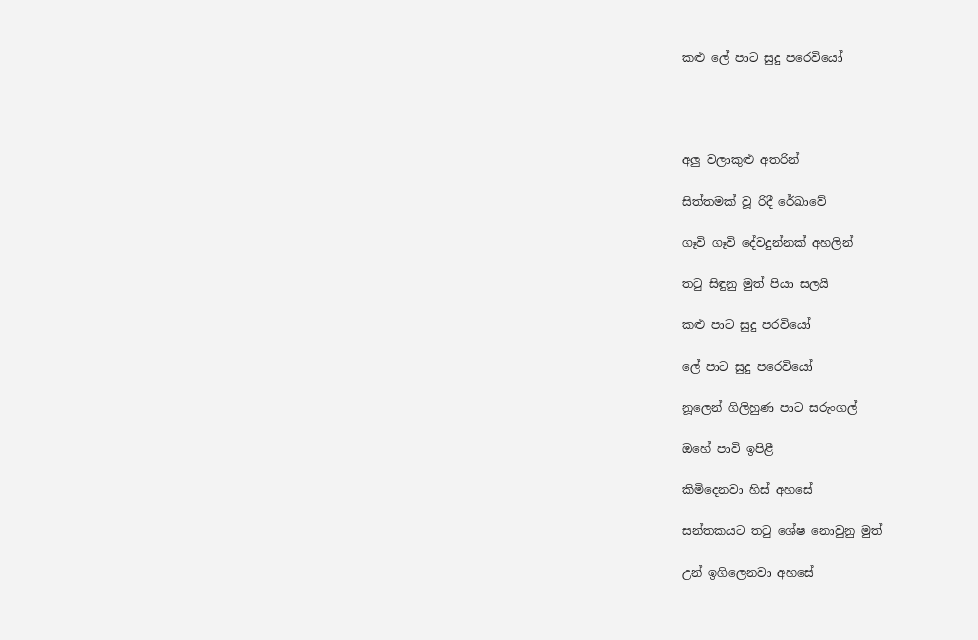කළු ලේ පාට සුදු පරෙවියෝ




අලු වලාකුළු අතරින්

සිත්තමක් වූ රිදී රේඛාවේ

ගෑවි ගෑවි දේවදුන්නක් අහලින්

තටු සිඳුනු මුත් පියා සලයි

කළු පාට සුදු පරවියෝ

ලේ පාට සුදු පරෙවියෝ

නූලෙන් ගිලිහුණ පාට සරුංගල්

ඔහේ පාවි ඉපිළී

කිමිදෙනවා හිස් අහසේ

සන්තකයට තටු ශේෂ නොවුනු මුත්

උන් ඉගිලෙනවා අහසේ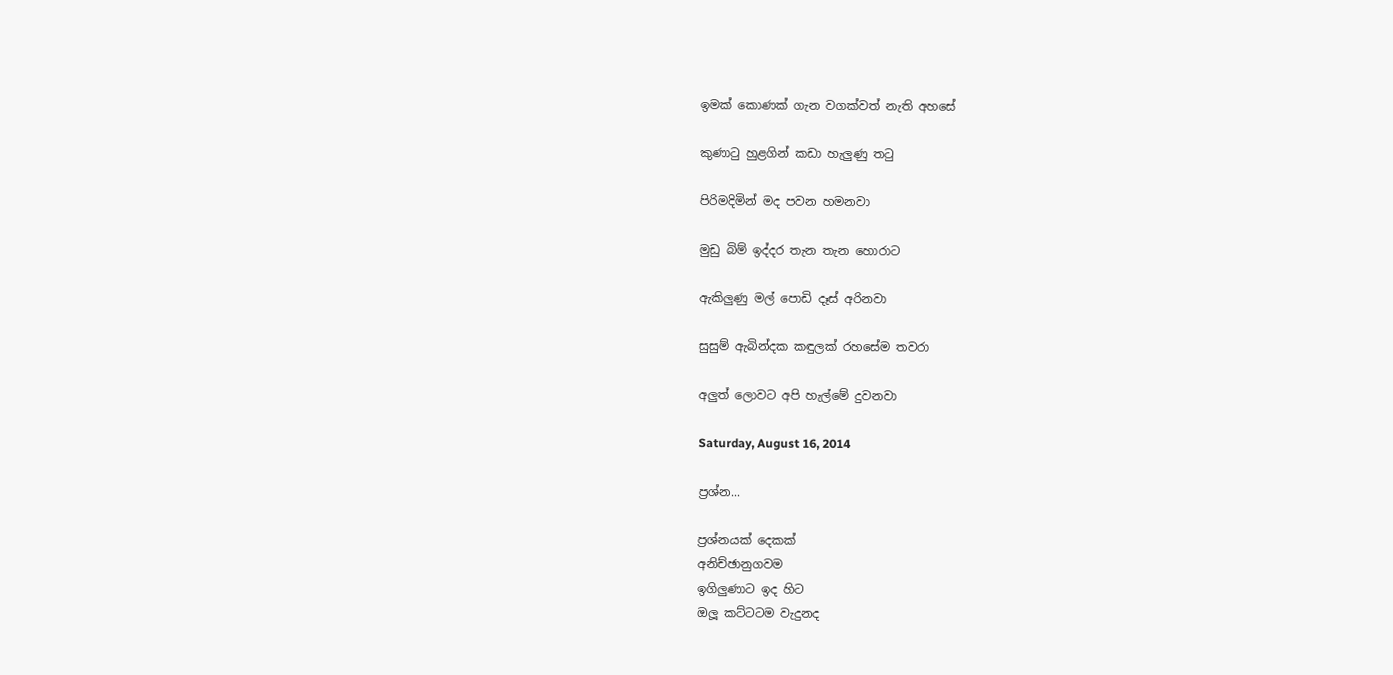ඉමක් කොණක් ගැන වගක්වත් නැති අහසේ

කුණාටු හුළගින් කඩා හැලුණු තටු

පිරිමදිමින් මද පවන හමනවා

මුඩු බිම් ඉද්දර තැන තැන හොරාට

ඇකිලුණු මල් පොඩි දෑස් අරිනවා

සුසුම් ඇබින්දක කඳුලක් රහසේම තවරා

අලුත් ලොවට අපි හැල්මේ දුවනවා

Saturday, August 16, 2014

ප්‍රශ්න...

ප්‍රශ්නයක් දෙකක්
අනිච්ඡානුගවම
ඉගිලුණාට ඉද හිට
ඔලූ කට්ටටම වැදුනද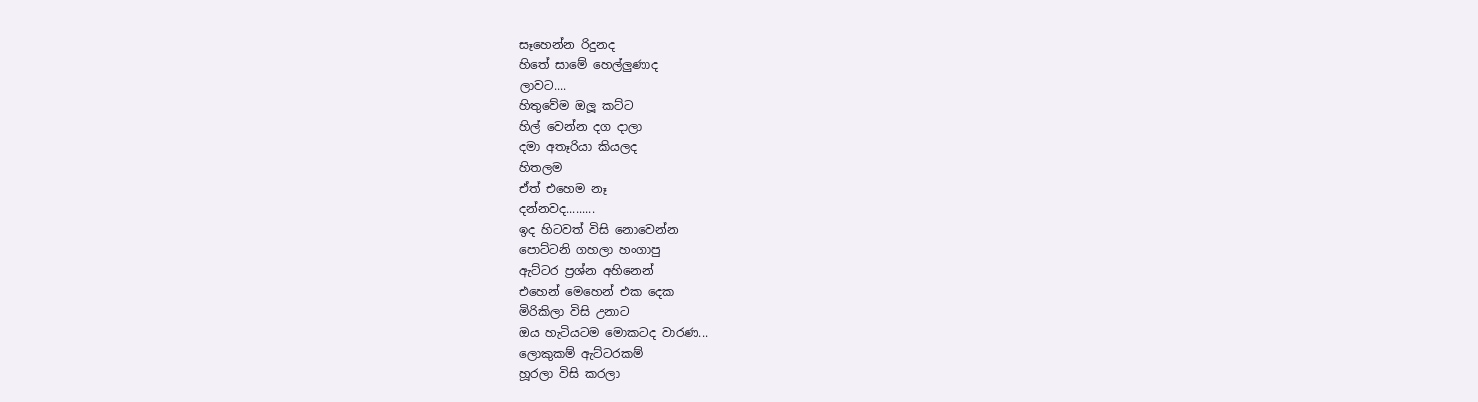සෑහෙන්න රිදුනද
හිතේ සාමේ හෙල්ලුණාද
ලාවට....
හිතුවේම ඔලූ කට්ට
හිල් වෙන්න දග දාලා
දමා අතෑරියා කියලද
හිතලම
ඒත් එහෙම නෑ
දන්නවද.........
ඉද හිටවත් විසි නොවෙන්න
පොට්ටනි ගහලා හංගාපු
ඇට්ටර ප්‍රශ්න අහිනෙන්
එහෙන් මෙහෙන් එක දෙක
මිරිකිලා විසි උනාට
ඔය හැටියටම මොකටද වාරණ...
ලොකුකම් ඇට්ටරකම්
හූරලා විසි කරලා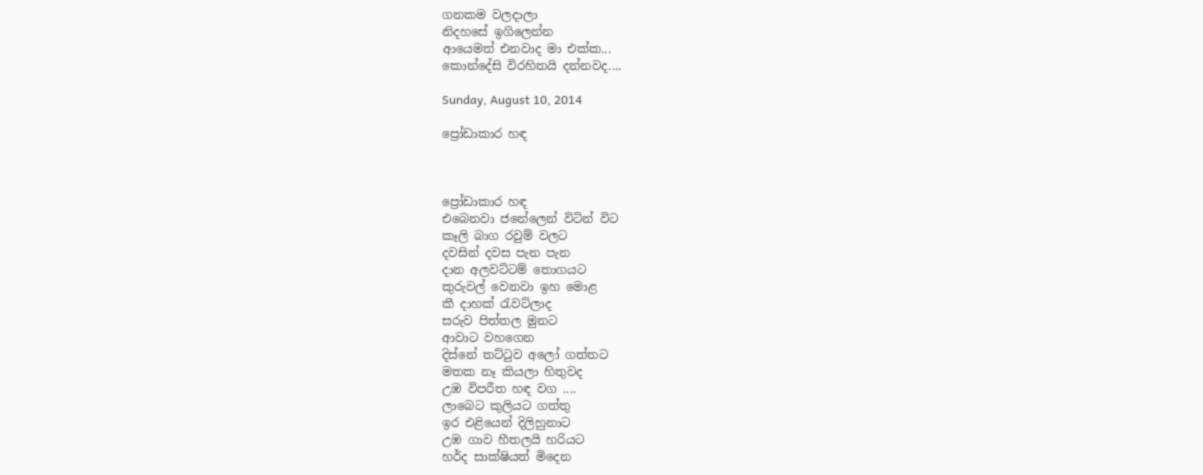ගනකම වලදාලා
නිදහසේ ඉගිලෙන්න
ආයෙමත් එනවාද මා එක්ක...
කොන්දේසි විරහිතයි දන්නවද....

Sunday, August 10, 2014

ප්‍රෝඩාකාර හඳ



ප්‍රෝඩාකාර හඳ
එබෙනවා ජනේලෙන් විටින් විට
කෑලි බාග රවුම් වලට
දවසින් දවස පැන පැන
දාන අලවට්ටම් තොගයට
කුරුවල් වෙනවා ඉහ මොළ
කී දාහක් රැවට්ලාද
සරුව පිත්තල මුනට
ආවාට වහගෙන
දිස්නේ තට්ටුව අලෝ ගත්තට
මතක නෑ කියලා හිතුවද
උඹ විපරීත හඳ වග ....
ලාබෙට කුලියට ගත්තු
ඉර එළියෙන් දිලිහුනාට
උඹ ගාව හීතලයි හරියට
හර්ද සාක්ෂියත් මිදෙන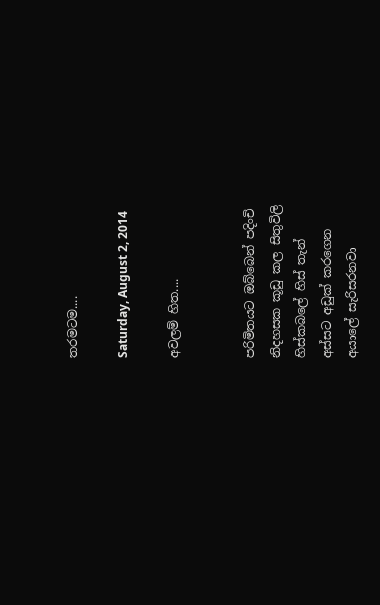තරමටම....

Saturday, August 2, 2014

අවලම් හිත....


පරිමිතයට ඔබ්බෙන් පදිංචි
නිදහසක කූඩු කල සිතුවිලි
හිස්කබලේ හිස් තැන්
අස්සට අඩුක් කරගෙන
අයාලේ සැරිසරනවා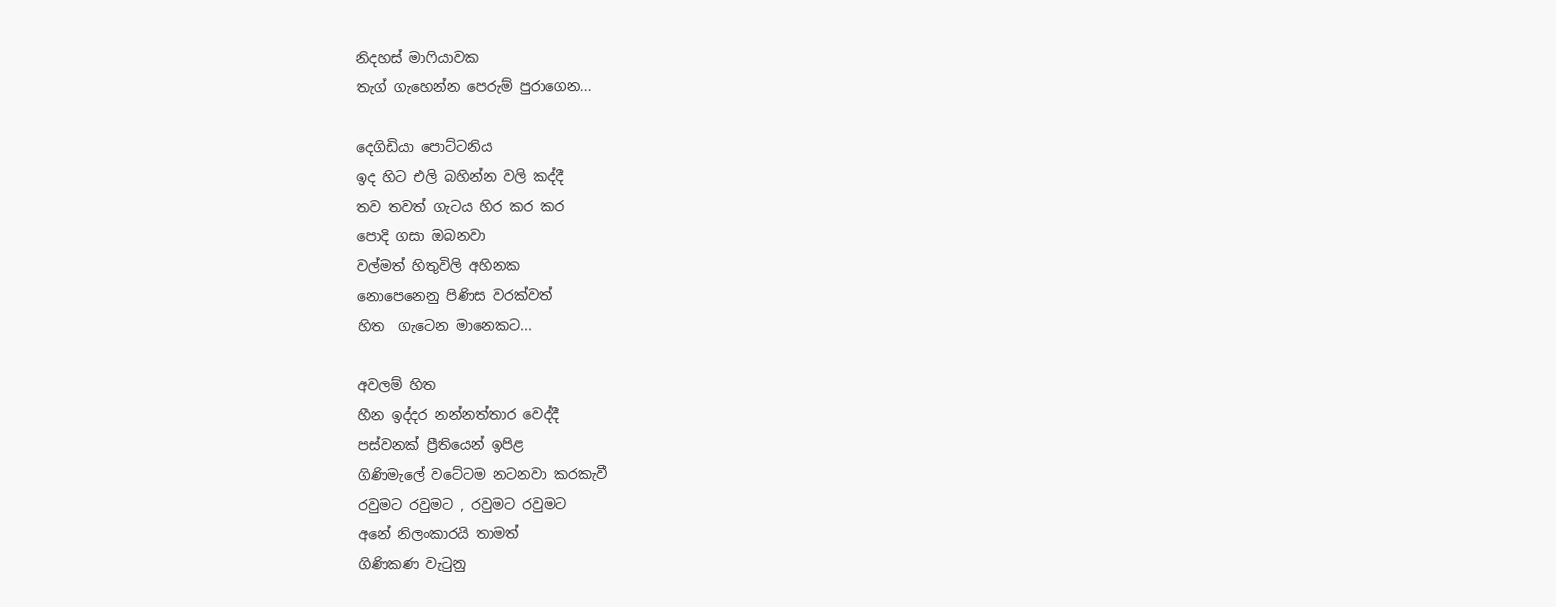නිදහස් මාෆියාවක
තැග් ගැහෙන්න පෙරුම් පුරාගෙන...

දෙගිඩියා පොට්ටනිය
ඉද හිට එලි බහින්න වලි කද්දී
තව තවත් ගැටය හිර කර කර
පොදි ගසා ඔබනවා
වල්මත් හිතුවිලි අහිනක
නොපෙනෙනු පිණිස වරක්වත්
හිත  ගැටෙන මානෙකට...

අවලම් හිත
හීන ඉද්දර නන්නත්තාර වෙද්දී
පස්වනක් ප්‍රීතියෙන් ඉපිළ
ගිණිමැලේ වටේටම නටනවා කරකැවී
රවුමට රවුමට , රවුමට රවුමට
අනේ නිලංකාරයි තාමත්
ගිණිකණ වැටුනු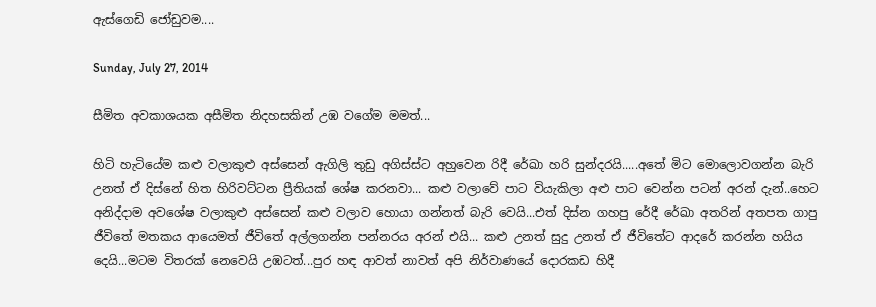ඇස්ගෙඩි ජෝඩුවම....

Sunday, July 27, 2014

සීමිත අවකාශයක අසීමිත නිදහසකින් උඹ වගේම මමත්...

හිටි හැටියේම කළු වලාකුළු අස්සෙන් ඇගිලි තුඩු අගිස්ස්ට අහුවෙන රිදී රේඛා හරි සුන්දරයි.....අතේ මිට මොලොවගන්න බැරි උනත් ඒ දිස්නේ හිත හිරිවට්ටන ප්‍රීතියක් ශේෂ කරනවා... කළු වලාවේ පාට වියැකිලා අළු පාට වෙන්න පටන් අරන් දැන්..හෙට අනිද්දාම අවශේෂ වලාකුළු අස්සෙන් කළු වලාව හොයා ගන්නත් බැරි වෙයි...එත් දිස්න ගහපු රේදී රේඛා අතරින් අතපත ගාපු ජීවිතේ මතකය ආයෙමත් ජීවිතේ අල්ලගන්න පන්නරය අරන් එයි... කළු උනත් සුදු උනත් ඒ ජීවිතේට ආදරේ කරන්න හයිය දෙයි...මටම විතරක් නෙවෙයි උඹටත්...පුර හඳ ආවත් නාවත් අපි නිර්වාණයේ දොරකඩ හිදී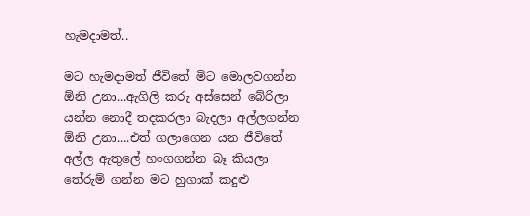හැමදාමත්..

මට හැමදාමත් ජීවිතේ මිට මොලවගන්න ඕනි උනා...ඇගිලි කරු අස්සෙන් බේරිලා යන්න නොදී තදකරලා බැදලා අල්ලගන්න ඕනි උනා....එත් ගලාගෙන යන ජීවිතේ අල්ල ඇතුලේ හංගගන්න බෑ කියලා තේරුම් ගන්න මට හුගාක් කදුළු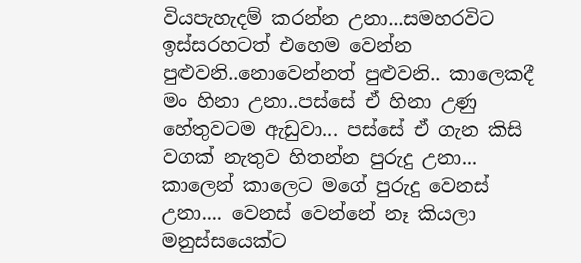වියපැහැදම් කරන්න උනා...සමහරවිට ඉස්සරහටත් එහෙම වෙන්න පුළුවනි..නොවෙන්නත් පුළුවනි.. කාලෙකදී මං හිනා උනා..පස්සේ ඒ හිනා උණු හේතුවටම ඇඩුවා... පස්සේ ඒ ගැන කිසි වගක් නැතුව හිතන්න පුරුදු උනා... කාලෙන් කාලෙට මගේ පුරුදු වෙනස් උනා.... වෙනස් වෙන්නේ නෑ කියලා මනුස්සයෙක්ට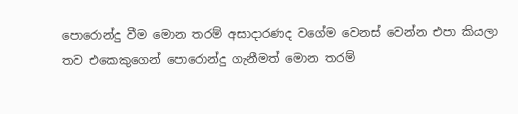පොරොන්දු වීම මොන තරම් අසාදාරණද වගේම වෙනස් වෙන්න එපා කියලා තව එකෙකුගෙන් පොරොන්දු ගැනීමත් මොන තරම්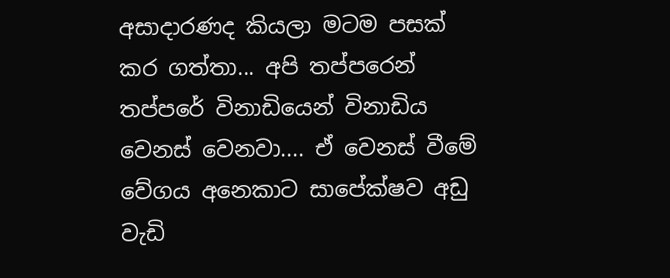අසාදාරණද කියලා මටම පසක් කර ගත්තා... අපි තප්පරෙන් තප්පරේ විනාඩියෙන් විනාඩිය වෙනස් වෙනවා.... ඒ වෙනස් වීමේ වේගය අනෙකාට සාපේක්ෂව අඩු වැඩි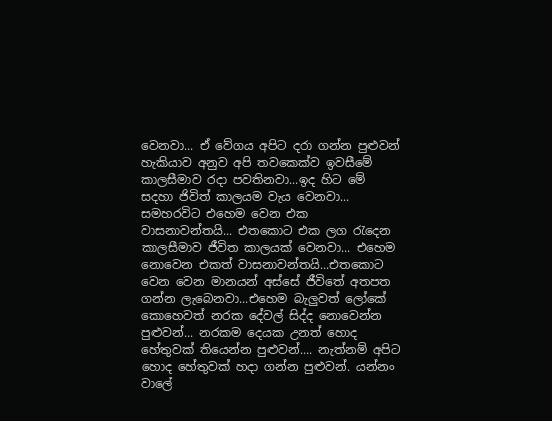වෙනවා... ඒ වේගය අපිට දරා ගන්න පුළුවන් හැකියාව අනුව අපි තවකෙක්ව ඉවසීමේ කාලසීමාව රදා පවතිනවා...ඉද හිට මේ සදහා ජිවිත් කාලයම වැය වෙනවා... සමහරවිට එහෙම වෙන එක වාසනාවන්තයි... එතකොට එක ලග රැදෙන කාලසීමාව ජීවිත කාලයක් වෙනවා... එහෙම නොවෙන එකත් වාසනාවන්තයි...එතකොට වෙන වෙන මානයන් අස්සේ ජීවිතේ අතපත ගන්න ලැබෙනවා...එහෙම බැලුවත් ලෝකේ කොහෙවත් නරක දේවල් සිද්ද නොවෙන්න පුළුවන්... නරකම දෙයක උනත් හොද හේතුවක් තියෙන්න පුළුවන්.... නැත්නම් අපිට හොද හේතුවක් හදා ගන්න පුළුවන්. යන්නං වාලේ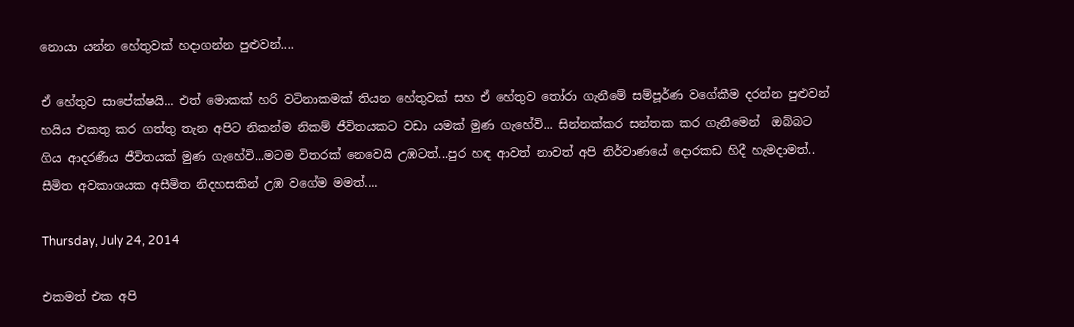නොයා යන්න හේතුවක් හදාගන්න පුළුවන්....

ඒ හේතුව සාපේක්ෂයි... එත් මොකක් හරි වටිනාකමක් තියන හේතුවක් සහ ඒ හේතුව තෝරා ගැනීමේ සම්පූර්ණ වගේකීම දරන්න පුළුවන් හයිය එකතු කර ගත්තු තැන අපිට නිකන්ම නිකම් ජීවිතයකට වඩා යමක් මුණ ගැහේවි... සින්නක්කර සන්තක කර ගැනීමෙන්  ඔබ්බට ගිය ආදරණීය ජීවිතයක් මුණ ගැහේවි...මටම විතරක් නෙවෙයි උඹටත්...පුර හඳ ආවත් නාවත් අපි නිර්වාණයේ දොරකඩ හිදී හැමදාමත්.. සීමිත අවකාශයක අසීමිත නිදහසකින් උඹ වගේම මමත්....

Thursday, July 24, 2014

එකමත් එක අපි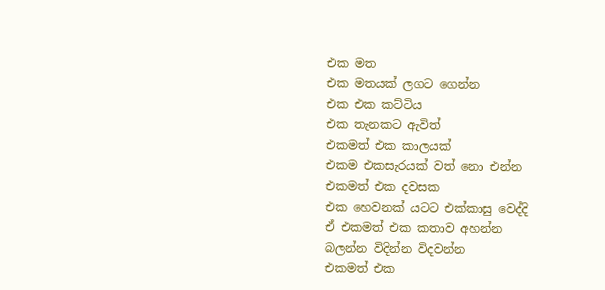එක මත
එක මතයක් ලගට ගෙන්න
එක එක කට්ටිය
එක තැනකට ඇවිත්
එකමත් එක කාලයක්
එකම එකසැරයක් වත් නො එන්න
එකමත් එක දවසක
එක හෙවනක් යටට එක්කාසු වෙද්දි
ඒ එකමත් එක කතාව අහන්න
බලන්න විදින්න විදවන්න
එකමත් එක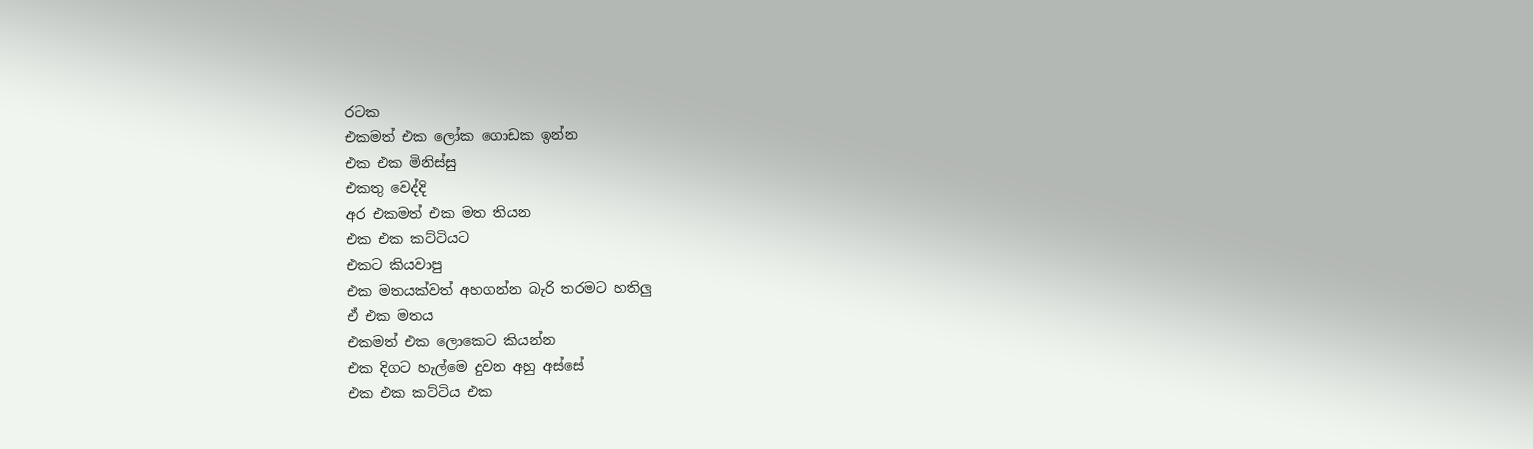රටක
එකමත් එක ලෝක ගොඩක ඉන්න
එක එක මිනිස්සු
එකතු වෙද්දි
අර එකමත් එක මත තියන
එක එක කට්ටියට
එකට කියවාපු
එක මතයක්වත් අහගන්න බැරි තරමට හතිලු
ඒ එක මතය
එකමත් එක ලොකෙට කියන්න
එක දිගට හැල්මෙ දුවන අහු අස්සේ
එක එක කට්ටිය එක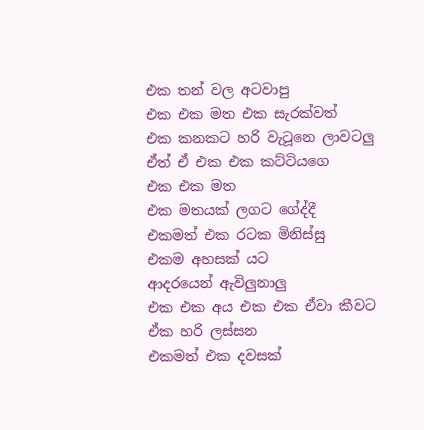එක තන් වල අටවාපු
එක එක මත එක සැරක්වත්
එක කනකට හරි වැටූනෙ ලාවටලු
ඒත් ඒ එක එක කට්ටියගෙ
එක එක මත
එක මතයක් ලගට ගේද්දී
එකමත් එක රටක මිනිස්සු
එකම අහසක් යට
ආදරයෙන් ඇවිලුනාලු
එක එක අය එක එක ඒවා කීවට
ඒක හරි ලස්සන
එකමත් එක දවසක්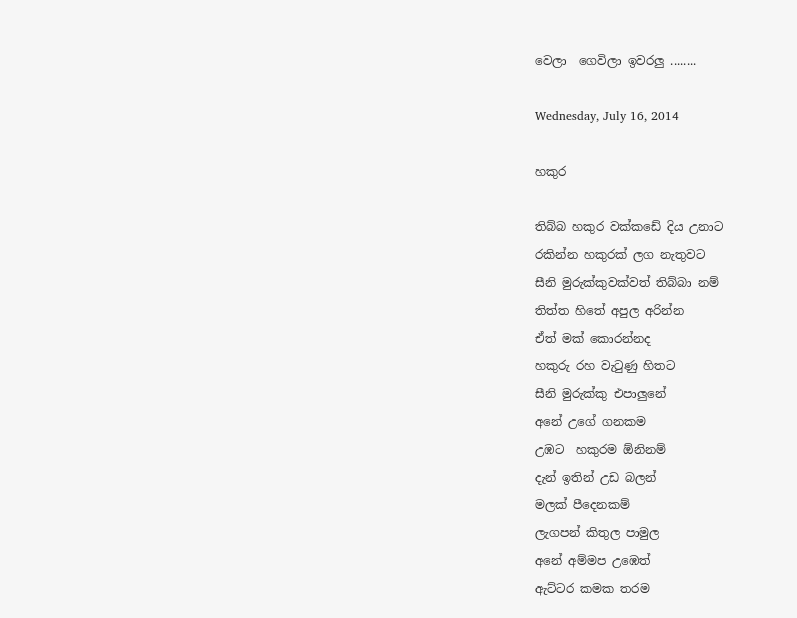වෙලා  ගෙවිලා ඉවරලු ........

Wednesday, July 16, 2014

හකුර

තිබ්බ හකුර වක්කඩේ දිය උනාට
රකින්න හකුරක් ලග නැතුවට
සීනි මුරුක්කුවක්වත් තිබ්බා නම්
තිත්ත හිතේ අපුල අරින්න
ඒත් මක් කොරන්නද
හකුරු රහ වැටුණු හිතට
සීනි මුරුක්කු එපාලුනේ
අනේ උගේ ගනකම
උඹට  හකුරම ඕනිනම්
දැන් ඉතින් උඩ බලන්
මලක් පීදෙනකම්
ලැගපන් කිතුල පාමුල
අනේ අම්මප උඹෙත්
ඇට්ටර කමක තරම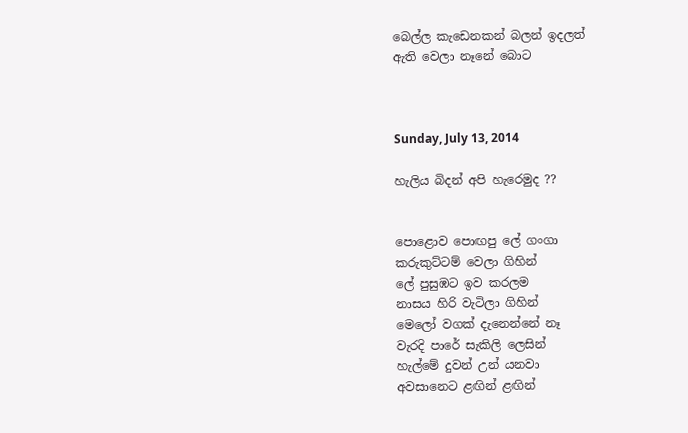බෙල්ල කැඩෙනකන් බලන් ඉදලත්
ඇති වෙලා නෑනේ බොට



Sunday, July 13, 2014

හැලිය බිදන් අපි හැරෙමුද ??


පොළොව පොඟපු ලේ ගංගා
කරුකුට්ටම් වෙලා ගිහින්
ලේ පුසුඹට ඉව කරලම
නාසය හිරි වැටිලා ගිහින්
මෙලෝ වගක් දැනෙන්නේ නෑ
වැරදි පාරේ සැකිලි ලෙසින්
හැල්මේ දුවන් උන් යනවා
අවසානෙට ළඟින් ළඟින්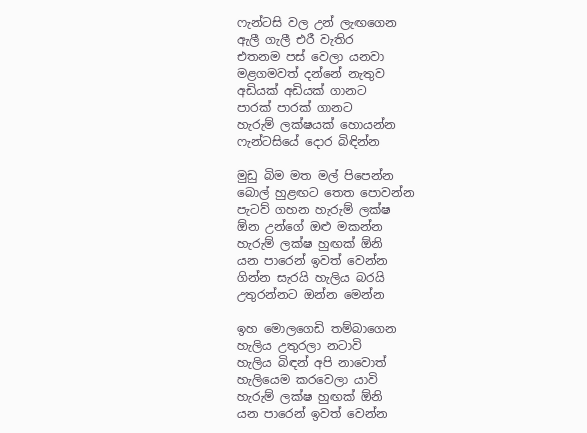ෆැන්ටසි වල උන් ලැඟගෙන
ඇලී ගැලී එරී වැතිර
එතනම පස් වෙලා යනවා
මළගමවත් දන්නේ නැතුව
අඩියක් අඩියක් ගානට
පාරක් පාරක් ගානට
හැරුම් ලක්ෂයක් හොයන්න
ෆැන්ටසියේ දොර බිඳින්න

මුඩු බිම මත මල් පිපෙන්න
බොල් හුළඟට තෙත පොවන්න
පැටව් ගහන හැරුම් ලක්ෂ
ඕන උන්ගේ ඔළු මකන්න
හැරුම් ලක්ෂ හුඟක් ඕනි
යන පාරෙන් ඉවත් වෙන්න
ගින්න සැරයි හැලිය බරයි
උතුරන්නට ඔන්න මෙන්න

ඉහ මොලගෙඩි තම්බාගෙන
හැලිය උතුරලා නටාවි
හැලිය බිඳන් අපි නාවොත්
හැලියෙම කරවෙලා යාවි
හැරුම් ලක්ෂ හුඟක් ඕනි
යන පාරෙන් ඉවත් වෙන්න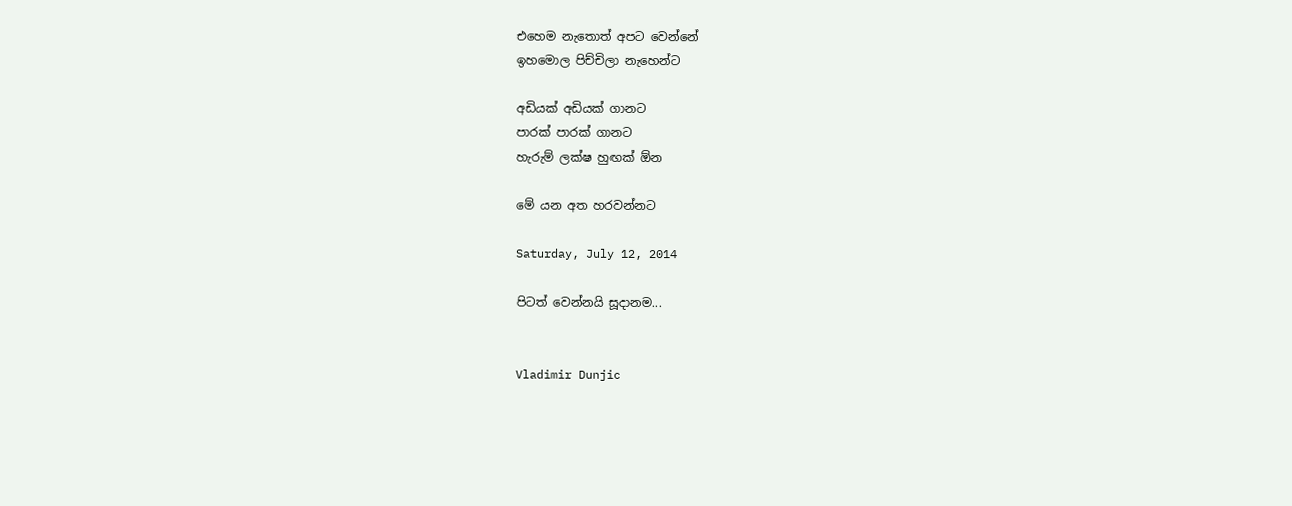එහෙම නැතොත් අපට වෙන්නේ
ඉහමොල පිච්චිලා නැහෙන්ට

අඩියක් අඩියක් ගානට
පාරක් පාරක් ගානට
හැරුම් ලක්ෂ හුඟක් ඕන

මේ යන අත හරවන්නට

Saturday, July 12, 2014

පිටත් වෙන්නයි සූදානම...


Vladimir Dunjic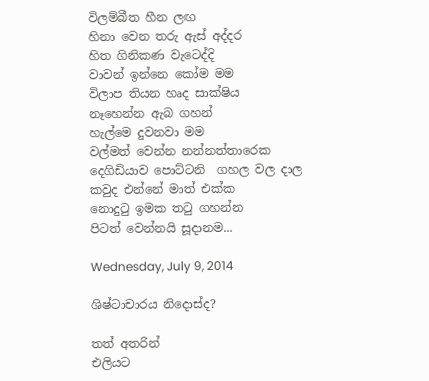විලම්බීත හීන ලඟ
හිනා වෙන තරු ඇස් අද්දර
හිත ගිනිකණ වැටෙද්දි
වාවන් ඉන්නෙ කෝම මම
විලාප තියන හෘද සාක්ෂිය
නෑහෙන්න ඇබ ගහන්
හැල්මෙ දුවනවා මම
වල්මත් වෙන්න නන්නත්තාරෙක
දෙගිඩියාව පොට්ටනි  ගහල වල දාල
කවුද එන්නේ මාත් එක්ක
නොදුටු ඉමක තටු ගහන්න
පිටත් වෙන්නයි සූදානම...

Wednesday, July 9, 2014

ශිෂ්ටාචාරය නිදොස්ද?

තත් අතරින්
එලියට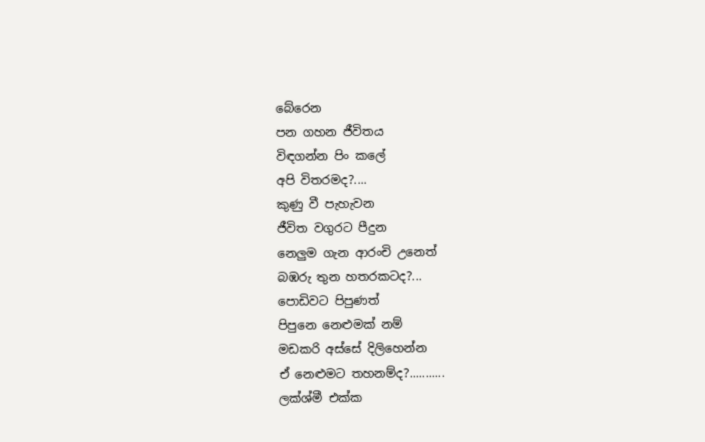බේරෙන
පන ගහන ජීවිතය
විඳගන්න පිං කලේ
අපි විතරමද?....
කුණු වී පැහැවන
ජීවිත වගුරට පීදුන
නෙලුම ගැන ආරංචි උනෙත්
බඹරු තුන හතරකටද?...
පොඩිවට පිපුණත්
පිපුනෙ නෙළුමක් නම්
මඩකරි අස්සේ දිලිහෙන්න
ඒ නෙළුමට තහනම්ද?...........
ලක්ශ්මී එක්ක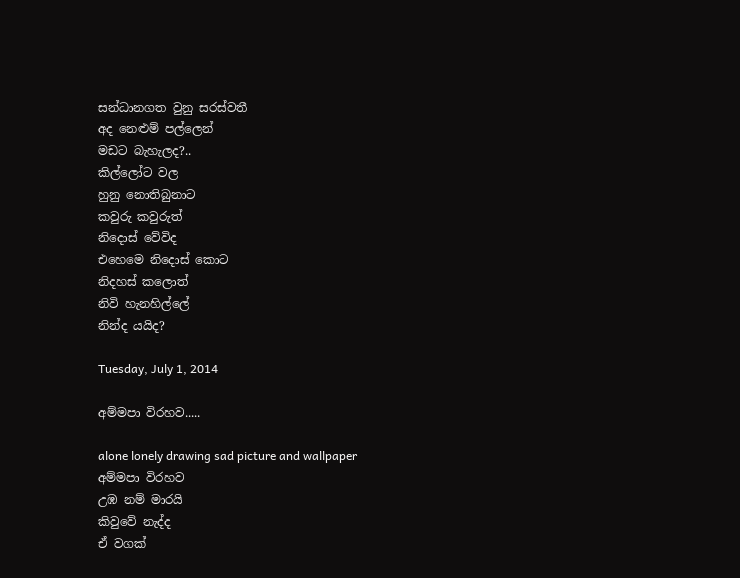සන්ධානගත වුනු සරස්වතී
අද නෙළුම් පල්ලෙන්
මඩට බැහැලද?..
කිල්ලෝට වල
හුනු නොතිබුනාට
කවුරු කවුරුත්
නිදොස් වේවිද
එහෙමෙ නිදොස් කොට
නිදහස් කලොත්
නිවි හැනහිල්ලේ
නින්ද යයිද?

Tuesday, July 1, 2014

අම්මපා විරහව.....

alone lonely drawing sad picture and wallpaper
අම්මපා විරහව
උඹ නම් මාරයි
කිවුවේ නැද්ද
ඒ වගක්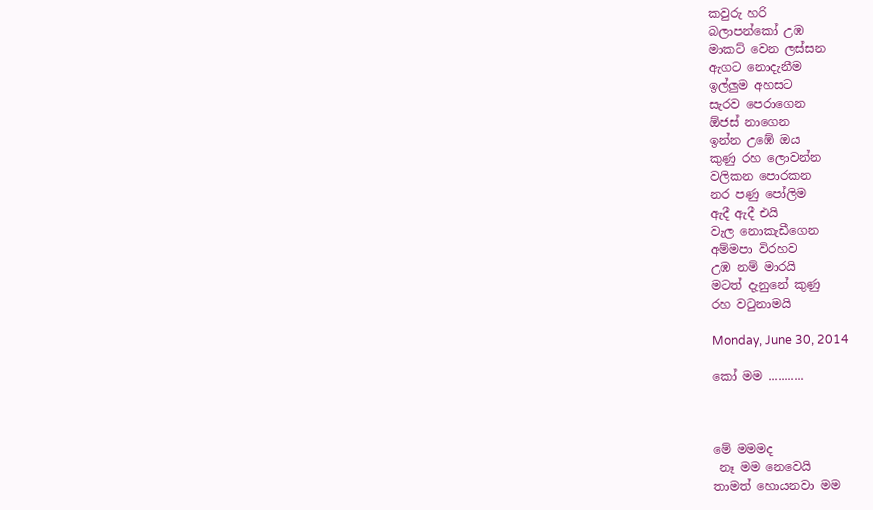කවුරු හරි
බලාපන්කෝ උඹ
මාකට් වෙන ලස්සන
ඇගට නොදැනීම
ඉල්ලුම අහසට
සැරව පෙරාගෙන
ඕජස් නාගෙන
ඉන්න උඹේ ඔය
කුණු රහ ලොවන්න
වලිකන පොරකන
නර පණු පෝලිම
ඇදී ඇදී එයි
වැල නොකැඩීගෙන
අම්මපා විරහව
උඹ නම් මාරයි
මටත් දැනුනේ කුණු
රහ වටුනාමයි

Monday, June 30, 2014

කෝ මම ...........



මේ මමමද
 නෑ මම නෙවෙයි
තාමත් හොයනවා මම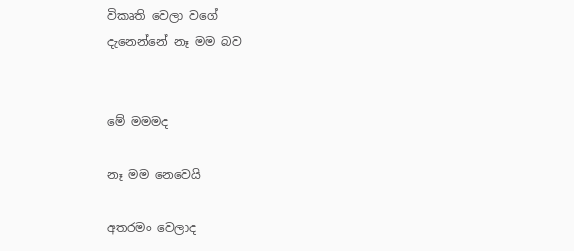විකෘති වෙලා වගේ
දැනෙන්නේ නෑ මම බව


මේ මමමද

නෑ මම නෙවෙයි

අතරමං වෙලාද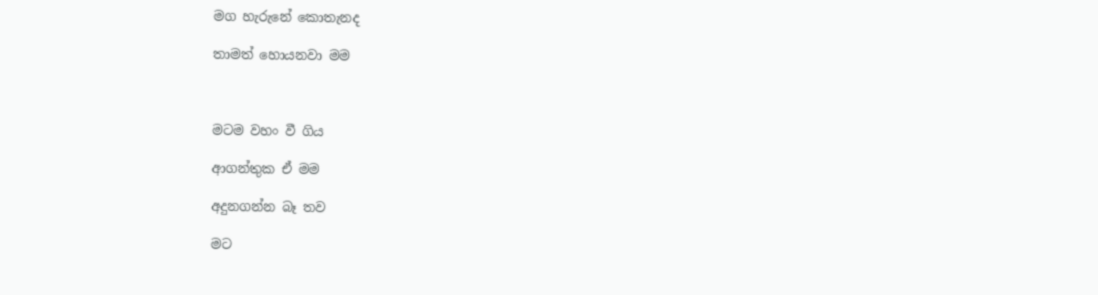මග හැරුනේ කොතැනද

තාමත් හොයනවා මම



මටම වහං වී ගිය

ආගන්තුක ඒ මම

අදුනගන්න බෑ තව

මට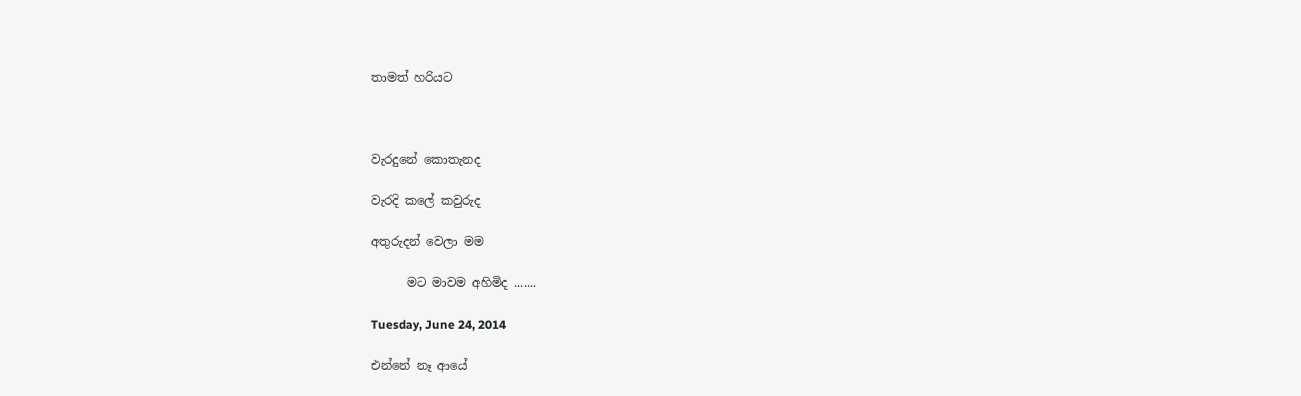තාමත් හරියට



වැරදුනේ කොතැනද

වැරදි කලේ කවුරුද

අතුරුදන් වෙලා මම

      මට මාවම අහිමිද .......

Tuesday, June 24, 2014

එන්නේ නෑ ආයේ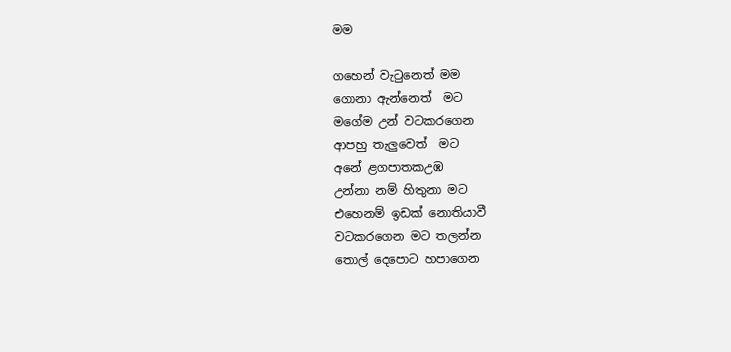මම

ගහෙන් වැටුනෙත් මම
ගොනා ඇන්නෙත්  මට
මගේම උන් වටකරගෙන
ආපහු තැලුවෙත්  මට
අනේ ළගපාතකඋඹ
උන්නා නම් හිතුනා මට
එහෙනම් ඉඩක් නොතියාවී
වටකරගෙන මට තලන්න
තොල් දෙපොට හපාගෙන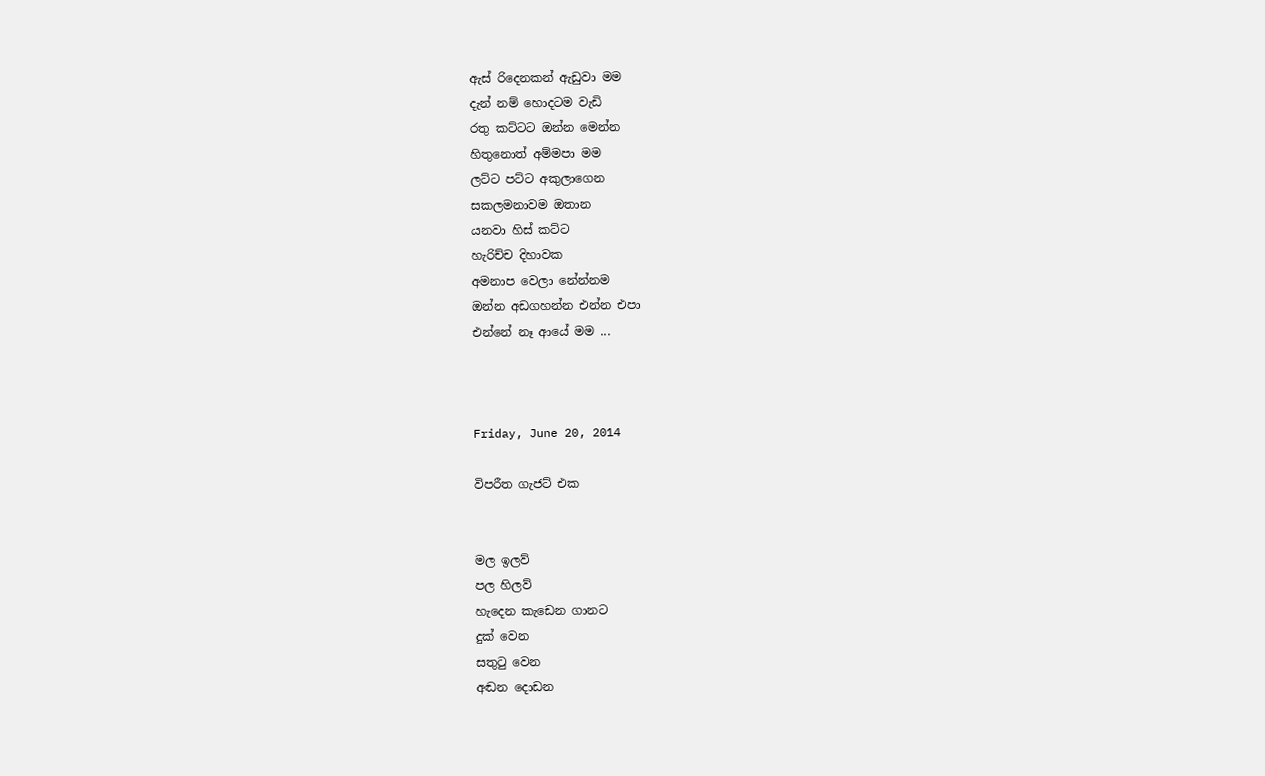ඇස් රිදෙනකන් ඇඩුවා මම
දැන් නම් හොදටම වැඩි
රතු කට්ටට ඔන්න මෙන්න
හිතුනොත් අම්මපා මම
ලට්ට පට්ට අකුලාගෙන
සකලමනාවම ඔතාන
යනවා හිස් කට්ට
හැරිච්ච දිහාවක
අමනාප වෙලා නේන්නම
ඔන්න අඩගහන්න එන්න එපා
එන්නේ නෑ ආයේ මම ...



Friday, June 20, 2014

විපරීත ගැජට් එක


මල ඉලව්
පල හිලව්
හැදෙන කැඩෙන ගානට
දුක් වෙන
සතුටු වෙන
අඬන දොඩන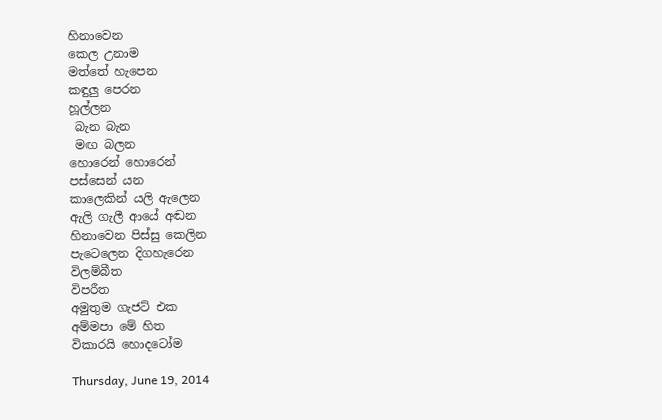හිනාවෙන
කෙල උනාම
මත්තේ හැපෙන
කඳුලු පෙරන
හූල්ලන
 බැන බැන
 මඟ බලන
හොරෙන් හොරෙන්
පස්සෙන් යන
කාලෙකින් යලි ඇලෙන
ඇලි ගැලී ආයේ අඬන
හිනාවෙන පිස්සු කෙලින
පැටෙලෙන දිගහැරෙන
විලම්බීත
විපරීත
අමුතුම ගැජට් එක
අම්මපා මේ හිත
විකාරයි හොදටෝම

Thursday, June 19, 2014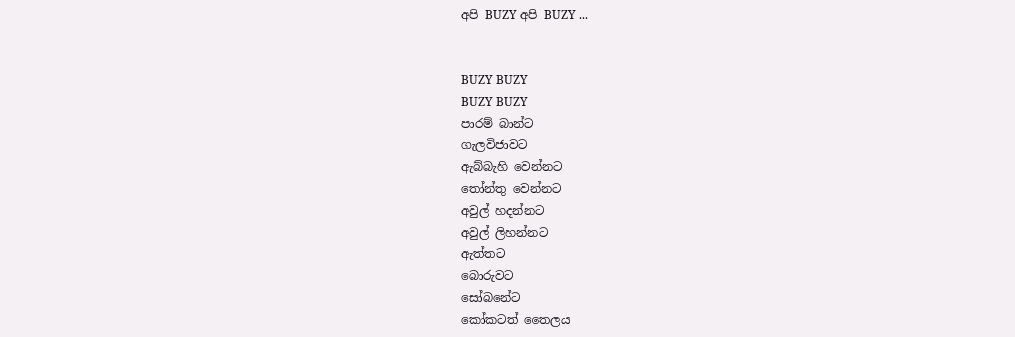අපි BUZY අපි BUZY ...


BUZY BUZY
BUZY BUZY
පාරම් බාන්ට
ගැලවිජාවට
ඇබ්බැහි වෙන්නට
තෝන්තු වෙන්නට
අවුල් හදන්නට
අවුල් ලිහන්නට
ඇත්තට
බොරුවට
සෝබනේට
කෝකටත් තෛලය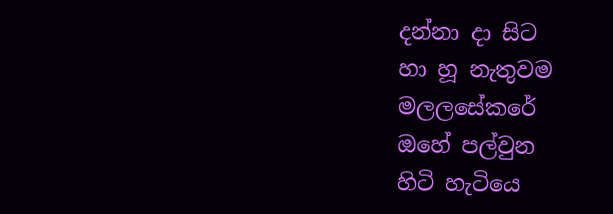දන්නා දා සිට
හා හූ නැතුවම
මලලසේකරේ
ඔහේ පල්වුන
හිටි හැටියෙ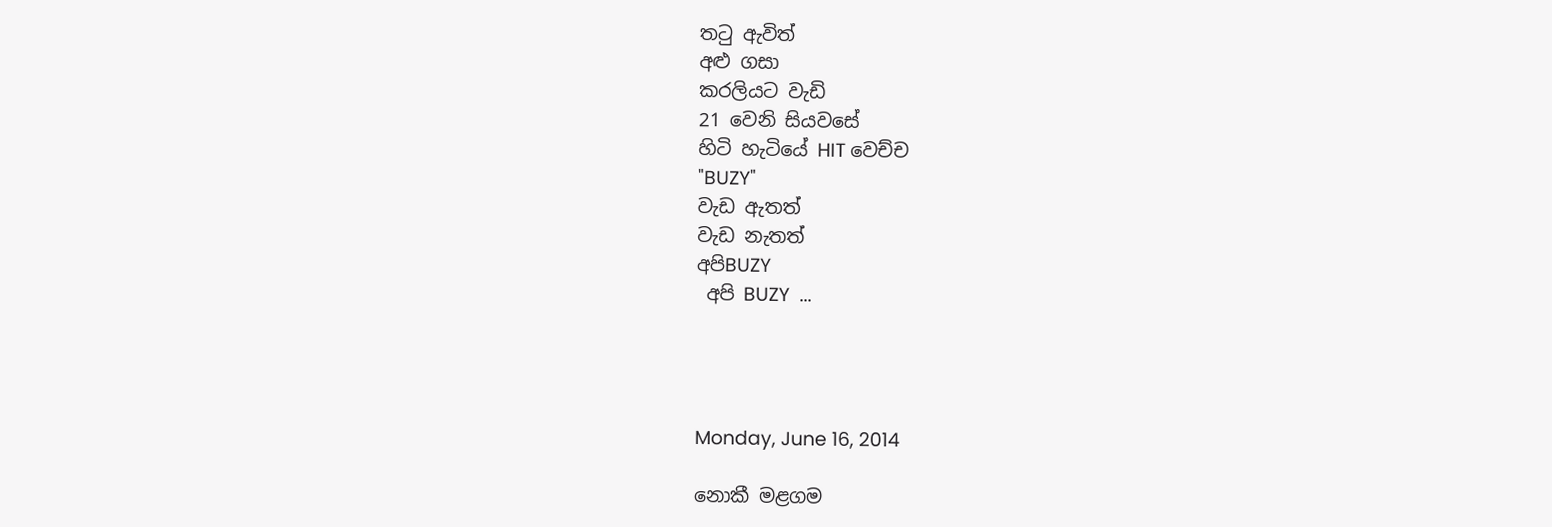තටු ඇවිත්
අළු ගසා
කරලියට වැඩි
21 වෙනි සියවසේ
හිටි හැටියේ HIT වෙච්ච
"BUZY"
වැඩ ඇතත්
වැඩ නැතත්
අපිBUZY
 අපි BUZY  ...




Monday, June 16, 2014

නොකී මළගම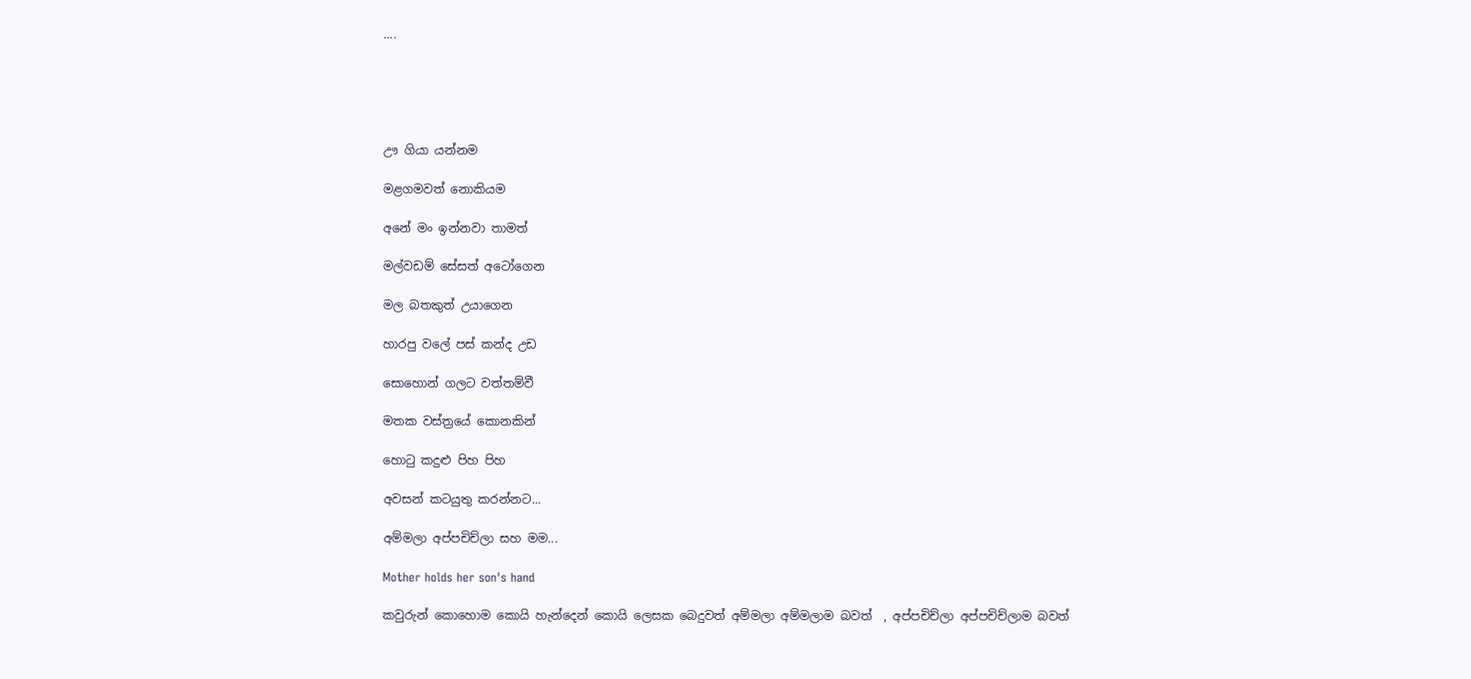....





ඌ ගියා යන්නම

මළගමවත් නොකියම

අනේ මං ඉන්නවා තාමත්

මල්වඩම් සේසත් අටෝගෙන

මල බතකුත් උයාගෙන

හාරපු වලේ පස් කන්ද උඩ

සොහොන් ගලට වත්තම්වී

මතක වස්ත්‍රයේ කොනකින්

හොටු කදුළු පිහ පිහ

අවසන් කටයුතු කරන්නට...

අම්මලා අප්පචිච්ලා සහ මම...

Mother holds her son's hand

කවුරුන් කොහොම කොයි හැන්දෙන් කොයි ලෙසක බෙදුවත් අම්මලා අම්මලාම බවත්  , අප්පචිච්ලා අප්පචිච්ලාම බවත්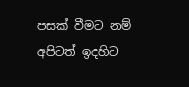පසක් වීමට නම් අපිටත් ඉදහිට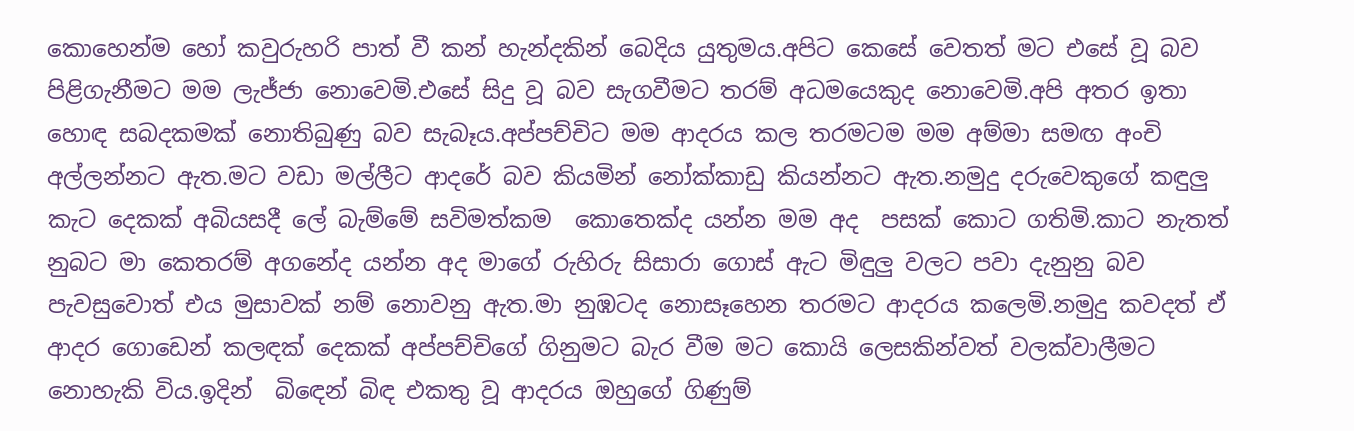කොහෙන්ම හෝ කවුරුහරි පාත් වී කන් හැන්දකින් බෙදිය යුතුමය.අපිට කෙසේ වෙතත් මට එසේ වූ බව පිළිගැනීමට මම ලැජ්ජා නොවෙමි.එසේ සිදු වූ බව සැගවීමට තරම් අධමයෙකුද නොවෙමි.අපි අතර ඉතා හොඳ සබදකමක් නොතිබුණු බව සැබෑය.අප්පච්චිට මම ආදරය කල තරමටම මම අම්මා සමඟ අංචි අල්ලන්නට ඇත.මට වඩා මල්ලීට ආදරේ බව කියමින් නෝක්කාඩු කියන්නට ඇත.නමුදු දරුවෙකුගේ කඳුලු කැට දෙකක් අබියසදී ලේ බැම්මේ සවිමත්කම  කොතෙක්ද යන්න මම අද  පසක් කොට ගතිමි.කාට නැතත් නුබට මා කෙතරම් අගනේද යන්න අද මාගේ රුහිරු සිසාරා ගොස් ඇට මිඳුලු වලට පවා දැනුනු බව පැවසුවොත් එය මුසාවක් නම් නොවනු ඇත.මා නුඹටද නොසෑහෙන තරමට ආදරය කලෙමි.නමුදු කවදත් ඒ ආදර ගොඩෙන් කලඳක් දෙකක් අප්පච්චිගේ ගිනුමට බැර වීම මට කොයි ලෙසකින්වත් වලක්වාලීමට නොහැකි විය.ඉදින්  බිඳෙන් බිඳ එකතු වූ ආදරය ඔහුගේ ගිණුම්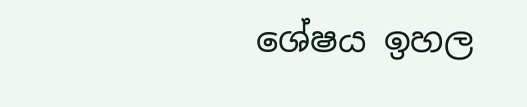ශේෂය ඉහල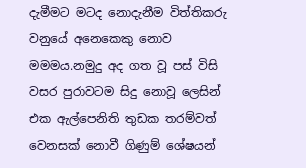දැමීමට මටද නොදැනීම විත්තිකරු වනුයේ අනෙකෙකු නොව මමමය.නමුදු අද ගත වූ පස් විසි වසර පුරාවටම සිදු නොවූ ලෙසින් එක ඇල්පෙනිති තුඩක තරම්වත් වෙනසක් නොවී ගිණුම් ශේෂයන්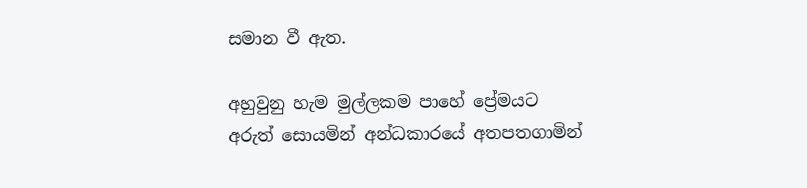සමාන වී ඇත.

අහුවුනු හැම මුල්ලකම පාහේ ප්‍රේමයට අරුත් සොයමින් අන්ධකාරයේ අතපතගාමින්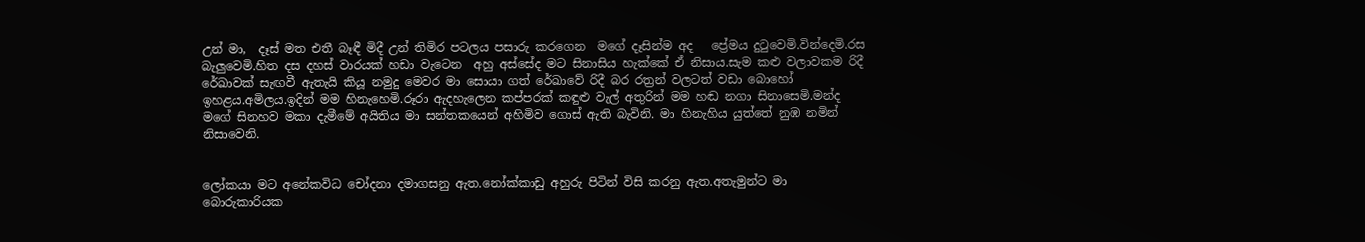උන් මා,  දෑස් මත එතී බෑඳී මිදී උන් තිමිර පටලය පසාරු කරගෙන  මගේ දෑසින්ම අද   ප්‍රේමය දුටුවෙමි.වින්දෙමි.රස බැලුවෙමි.හිත දස දහස් වාරයක් හඩා වැටෙන  අහු අස්සේද මට සිනාසිය හැක්කේ ඒ නිසාය.සැම කළු වලාවකම රිදී රේඛාවක් සැඟවී ඇතැයි කියූ නමුදු මෙවර මා සොයා ගත් රේඛාවේ රිදී බර රත්‍රන් වලටත් වඩා බොහෝ ඉහළය.අමිලය.ඉදින් මම හිනැහෙමි.රූරා ඇදහැලෙන කප්පරක් කඳුළු වැල් අතුරින් මම හඬ නගා සිනාසෙමි.මන්ද මගේ සිනහව මකා දැමීමේ අයිතිය මා සන්තකයෙන් අහිමිව ගොස් ඇති බැවිනි. මා හිනැහිය යුත්තේ නුඹ නමින් නිසාවෙනි.


ලෝකයා මට අනේකවිධ චෝදනා දමාගසනු ඇත.නෝක්කාඩු අහුරු පිටින් විසි කරනු ඇත.අතැමුන්ට මා බොරුකාරියක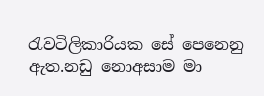රැවටිලිකාරියක සේ පෙනෙනු ඇත.නඩු නොඅසාම මා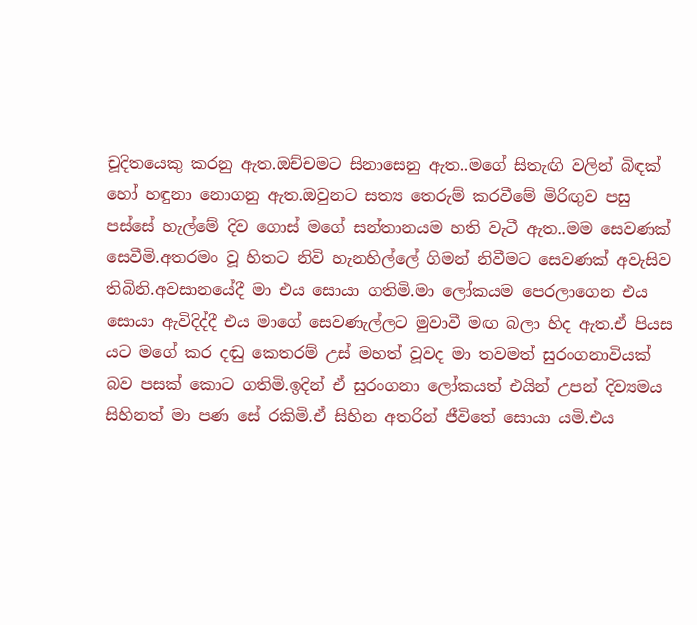චූදිතයෙකු කරනු ඇත.ඔච්චමට සිනාසෙනු ඇත..මගේ සිතැඟි වලින් බිඳක් හෝ හඳුනා නොගනු ඇත.ඔවුනට සත්‍ය තෙරුම් කරවීමේ මිරිඟුව පසු පස්සේ හැල්මේ දිව ගොස් මගේ සන්තානයම හති වැටී ඇත..මම සෙවණක් සෙවීමි.අතරමං වූ හිතට නිවි හැනහිල්ලේ ගිමන් නිවීමට සෙවණක් අවැසිව තිබිනි.අවසානයේදී මා එය සොයා ගතිමි.මා ලෝකයම පෙරලාගෙන එය සොයා ඇවිදිද්දී එය මාගේ සෙවණැල්ලට මුවාවී මඟ බලා හිද ඇත.ඒ පියස යට මගේ කර දඬු කෙතරම් උස් මහත් වූවද මා තවමත් සුරංගනාවියක් බව පසක් කොට ගතිමි.ඉදින් ඒ සුරංගනා ලෝකයත් එයින් උපන් දිව්‍යමය සිහිනත් මා පණ සේ රකිමි.ඒ සිහින අතරින් ජීවිතේ සොයා යමි.එය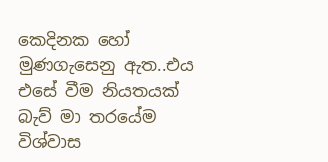කෙදිනක හෝ මුණගැසෙනු ඇත..එය එසේ වීම නියතයක් බැව් මා තරයේම විශ්වාස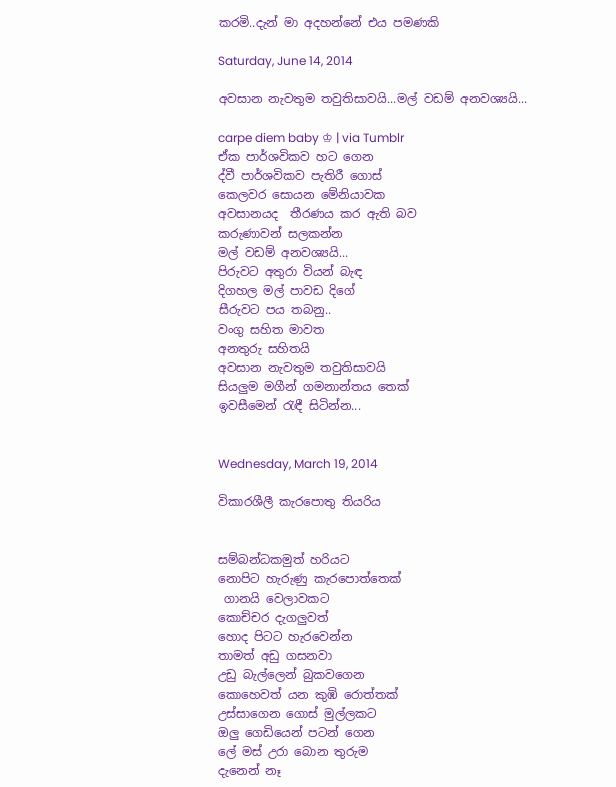කරමි..දැන් මා අදහන්නේ එය පමණකි

Saturday, June 14, 2014

අවසාන නැවතුම තවුතිසාවයි...මල් වඩම් අනවශ්‍යයි...

carpe diem baby ♔ | via Tumblr
ඒක පාර්ශවිකව හට ගෙන
ද්වී පාර්ශවිකව පැතිරී ගොස්
කෙලවර සොයන මේනියාවක
අවසානයද  තීරණය කර ඇති බව
කරුණාවන් සලකන්න
මල් වඩම් අනවශ්‍යයි...
පිරුවට අතුරා වියන් බැඳ
දිගහල මල් පාවඩ දිගේ
සීරුවට පය තබනු..
වංගු සහිත මාවත
අනතුරු සහිතයි
අවසාන නැවතුම තවුතිසාවයි
සියලුම මගීන් ගමනාන්තය තෙක්
ඉවසීමෙන් රැඳී සිටින්න...


Wednesday, March 19, 2014

විකාරශීලී කැරපොතු තියරිය


සම්බන්ධකමුත් හරියට
නොපිට හැරුණු කැරපොත්තෙක්
 ගානයි වෙලාවකට
කොච්චර දැගලුවත්
හොද පිටට හැරවෙන්න
තාමත් අඩු ගසනවා
උඩු බැල්ලෙන් බුකවගෙන
කොහෙවත් යන කුඹි රොත්තක්
උස්සාගෙන ගොස් මුල්ලකට
ඔලු ගෙඩියෙන් පටන් ගෙන
ලේ මස් උරා බොන තුරුම
දැනෙන් නෑ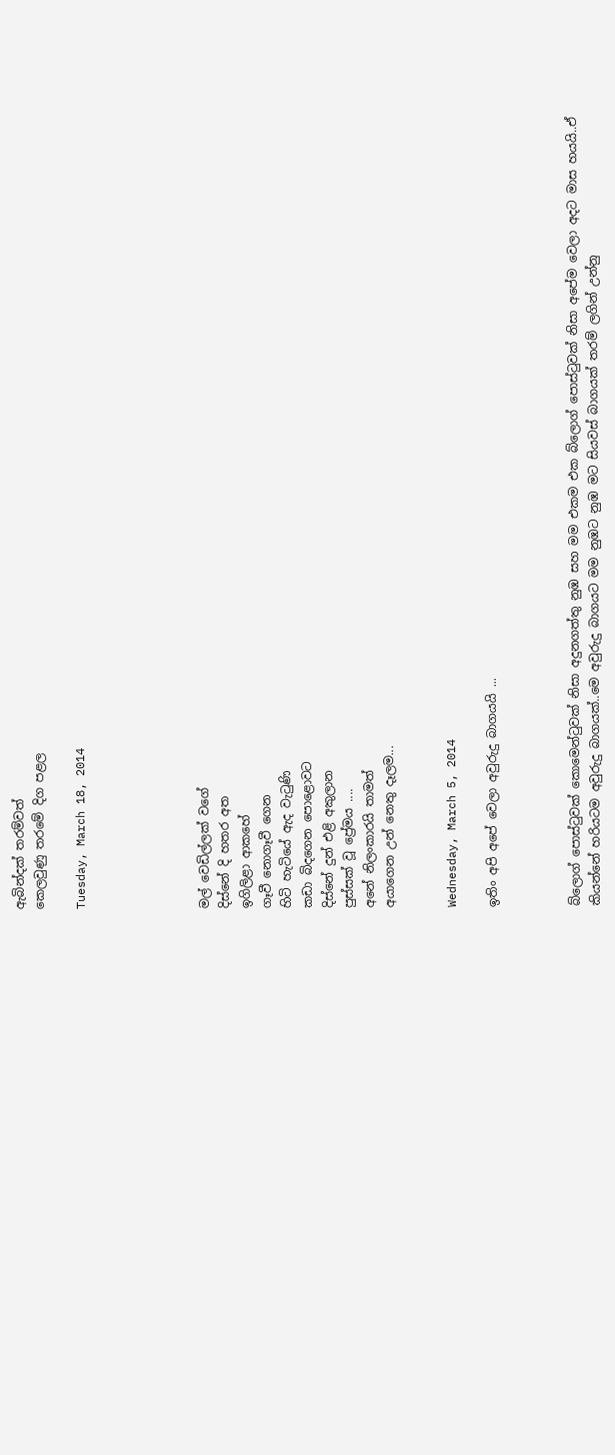ඇබින්දක් තරම්වත්
කෙලවුණු තරමේ දිග පළල

Tuesday, March 18, 2014





මල් වෙඩිල්ලක් වගේ
දිස්නේ දි හතර අත
ඉගිලිළා ආකහේ
ගෑවී නොගෑවී ගෙන
හිටි හැටියේ ඇද වැටුණි
කඩා බිදගෙන පොළොවට
දිස්නේ දුන් එළි අකුලාන
පුස්සක් වූ ප්‍රේමය ....
අනේ නිලංකාරයි තාමත්
අයාගෙන උන් නෙතු දෑලම...


Wednesday, March 5, 2014

ඉතිං අපි අපේ වෙලා අවුරුදු බාගයයි ...



බ්ලොග් පොස්ටුවක් කොමෙන්ටුවක් නිසා අදුනගත්තු නුඹ සහ මම එකම එක බ්ලොග් පොස්ටුවක් නිසා අපේම වෙලා අදට මාස හයයි..ඒ කියන්නේ හරියටම අවුරුදු බාගයක්..මෙ අවුරුදු බාගයට මම නුඹට නුඹ මට සියවස් බාගයක් තරම් ලගින් උන්නු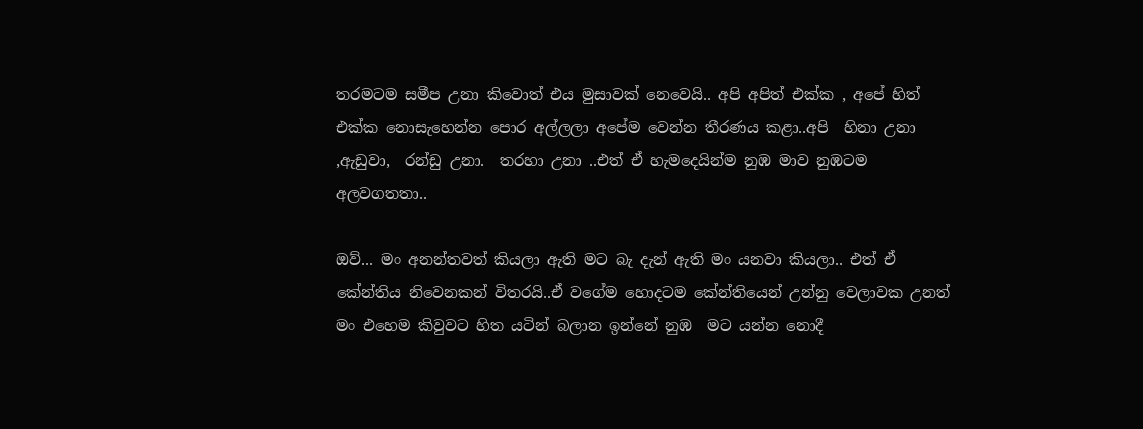තරමටම සමීප උනා කිවොත් එය මුසාවක් නෙවෙයි.. අපි අපිත් එක්ක , අපේ හිත් එක්ක නොසැහෙන්න පොර අල්ලලා අපේම වෙන්න තීරණය කළා..අපි  හිනා උනා ,ඇඩුවා,  රන්ඩු උනා.  තරහා උනා ..එත් ඒ හැමදෙයින්ම නුඹ මාව නුඹටම අලවගතතා..

ඔව්... මං අනන්තවත් කියලා ඇති මට බැ දැන් ඇති මං යනවා කියලා.. එත් ඒ කේන්තිය නිවෙනකන් විතරයි..ඒ වගේම හොදටම කේන්තියෙන් උන්නු වෙලාවක උනත් මං එහෙම කිවුවට හිත යටින් බලාන ඉන්නේ නුඹ  මට යන්න නොදී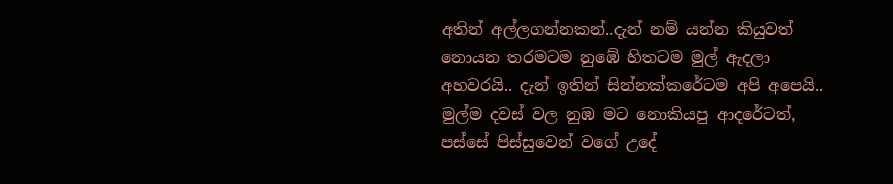අතින් අල්ලගන්නකන්..දැන් නම් යන්න කියුවත් නොයන තරමටම නුඹේ හිතටම මුල් ඇදලා අහවරයි.. දැන් ඉතින් සින්නක්කරේටම අපි අපෙයි..  මුල්ම දවස් වල නුඹ මට නොකියපු ආදරේටත්, පස්සේ පිස්සුවෙන් වගේ උදේ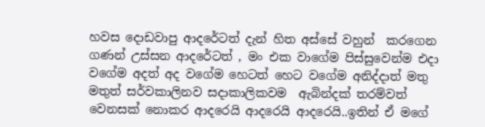හවස දොඩවාපු ආදරේටත් දැන් හිත අස්සේ වහුන්  කරගෙන ගණන් උස්සන ආදරේටත් , මං එක වාගේම පිස්සුවෙන්ම එදා වගේම අදත් අද වගේම හෙටත් හෙට වගේම අනිද්දාත් මතු මතුත් සර්වකාලිනව සදාකාලිකවම  ඇබින්දක් තරම්වත් වෙනසක් නොකර ආදරෙයි ආදරෙයි ආදරෙයි..ඉතින් ඒ මගේ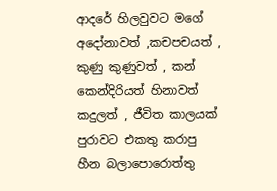ආදරේ හිලවුවට මගේ අදෝනාවත් ,කචපචයත් , කුණු කුණුවත් , කන් කෙන්දිරියත් හිනාවත් කදුලත් , ජීවිත කාලයක් පුරාවට එකතු කරාපු හීන බලාපොරොත්තු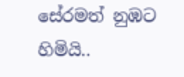සේරමත් නුඹට හිමියි..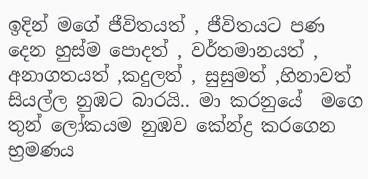ඉදින් මගේ ජීවිතයත් , ජීවිතයට පණ දෙන හුස්ම පොදත් , වර්තමානයත් , අනාගතයත් ,කදුලත් , සුසුමත් ,හිනාවත්  සියල්ල නුඹට බාරයි.. මා කරනුයේ  මගෙ තුන් ලෝකයම නුඹව කේන්ද්‍ර කරගෙන භ්‍රමණය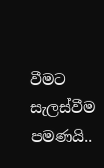වීමට සැලස්වීම පමණයි..